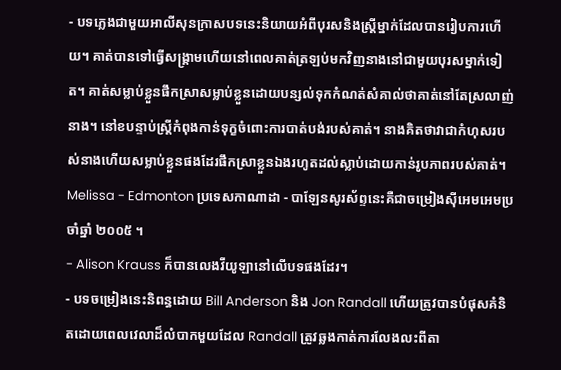- បទភ្លេងជាមួយអាលីសុនក្រាសបទនេះនិយាយអំពីបុរសនិងស្ត្រីម្នាក់ដែលបានរៀបការហើយ។ គាត់បានទៅធ្វើសង្គ្រាមហើយនៅពេលគាត់ត្រឡប់មកវិញនាងនៅជាមួយបុរសម្នាក់ទៀត។ គាត់សម្លាប់ខ្លួនផឹកស្រាសម្លាប់ខ្លួនដោយបន្សល់ទុកកំណត់សំគាល់ថាគាត់នៅតែស្រលាញ់នាង។ នៅខបន្ទាប់ស្ត្រីកំពុងកាន់ទុក្ខចំពោះការបាត់បង់របស់គាត់។ នាងគិតថាវាជាកំហុសរបស់នាងហើយសម្លាប់ខ្លួនផងដែរផឹកស្រាខ្លួនឯងរហូតដល់ស្លាប់ដោយកាន់រូបភាពរបស់គាត់។
Melissa - Edmonton ប្រទេសកាណាដា - បាឡែនសូរស័ព្ទនេះគឺជាចម្រៀងស៊ីអេមអេមប្រចាំឆ្នាំ ២០០៥ ។
- Alison Krauss ក៏បានលេងវីយូឡានៅលើបទផងដែរ។
- បទចម្រៀងនេះនិពន្ធដោយ Bill Anderson និង Jon Randall ហើយត្រូវបានបំផុសគំនិតដោយពេលវេលាដ៏លំបាកមួយដែល Randall ត្រូវឆ្លងកាត់ការលែងលះពីតា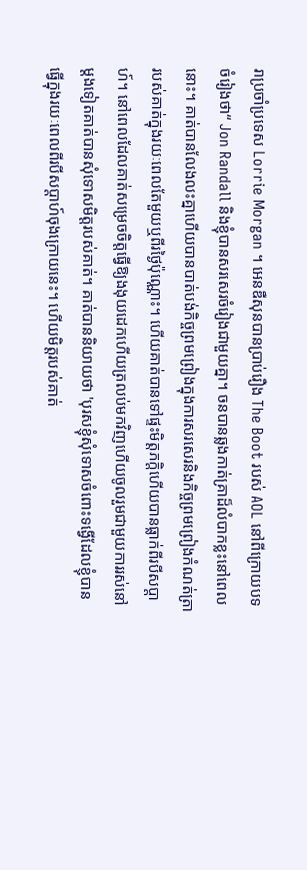រាប្រចាំប្រទេស Lorrie Morgan ។ អេនឌឺសុនបានប្រាប់រឿង The Boot របស់ AOL នៅពីក្រោយបទចំរៀងថា“ Jon Randall និងខ្ញុំបានសរសេរចំរៀងជាមួយគ្នា។ ចនបានឆ្លងកាត់គ្រាដ៏លំបាកខ្លះនៅពេលនោះ។ គាត់បានលែងលះគ្នាហើយបានបាត់បង់កិច្ចព្រមព្រៀងក្នុងការសរសេរនិងកិច្ចព្រមព្រៀងកំណត់ត្រារបស់គាត់ក្នុងរយៈពេលតែមួយឬពីរថ្ងៃប៉ុណ្ណោះ។ ហើយគាត់បានទៅផ្ទះមិត្តភក្តិហើយបានធ្លាក់ពីរបីសប្តាហ៍។ នៅពេលដែលគាត់សម្រេចចិត្តធ្វើឱ្យងងុយដេកហើយត្រលប់មកវិញហើយចូលរួមជាមួយការរស់នៅម្តងទៀតគាត់បានសុំទោសមិត្តរបស់គាត់។ គាត់បាននិយាយថា 'បុរសខ្ញុំសុំទោសចំពោះទង្វើដែលខ្ញុំបានធ្វើក្នុងរយៈពេលពីរបីសប្តាហ៍ចុងក្រោយនេះ។ ហើយមិត្តរបស់គាត់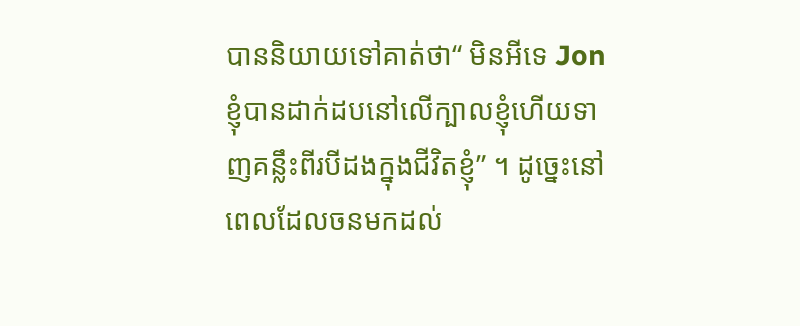បាននិយាយទៅគាត់ថា“ មិនអីទេ Jon ខ្ញុំបានដាក់ដបនៅលើក្បាលខ្ញុំហើយទាញគន្លឹះពីរបីដងក្នុងជីវិតខ្ញុំ” ។ ដូច្នេះនៅពេលដែលចនមកដល់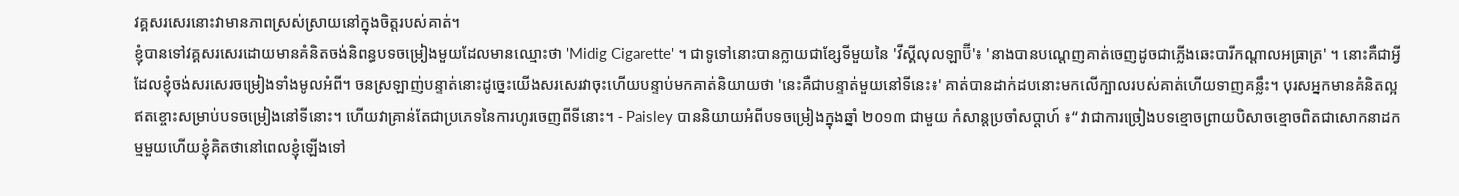វគ្គសរសេរនោះវាមានភាពស្រស់ស្រាយនៅក្នុងចិត្តរបស់គាត់។
ខ្ញុំបានទៅវគ្គសរសេរដោយមានគំនិតចង់និពន្ធបទចម្រៀងមួយដែលមានឈ្មោះថា 'Midig Cigarette' ។ ជាទូទៅនោះបានក្លាយជាខ្សែទីមួយនៃ 'វីស្គីលុលឡាប៊ី'៖ 'នាងបានបណ្តេញគាត់ចេញដូចជាភ្លើងឆេះបារីកណ្តាលអធ្រាត្រ' ។ នោះគឺជាអ្វីដែលខ្ញុំចង់សរសេរចម្រៀងទាំងមូលអំពី។ ចនស្រឡាញ់បន្ទាត់នោះដូច្នេះយើងសរសេរវាចុះហើយបន្ទាប់មកគាត់និយាយថា 'នេះគឺជាបន្ទាត់មួយនៅទីនេះ៖' គាត់បានដាក់ដបនោះមកលើក្បាលរបស់គាត់ហើយទាញគន្លឹះ។ បុរសអ្នកមានគំនិតល្អឥតខ្ចោះសម្រាប់បទចម្រៀងនៅទីនោះ។ ហើយវាគ្រាន់តែជាប្រភេទនៃការហូរចេញពីទីនោះ។ - Paisley បាននិយាយអំពីបទចម្រៀងក្នុងឆ្នាំ ២០១៣ ជាមួយ កំសាន្តប្រចាំសប្តាហ៍ ៖“ វាជាការច្រៀងបទខ្មោចព្រាយបិសាចខ្មោចពិតជាសោកនាដកម្មមួយហើយខ្ញុំគិតថានៅពេលខ្ញុំឡើងទៅ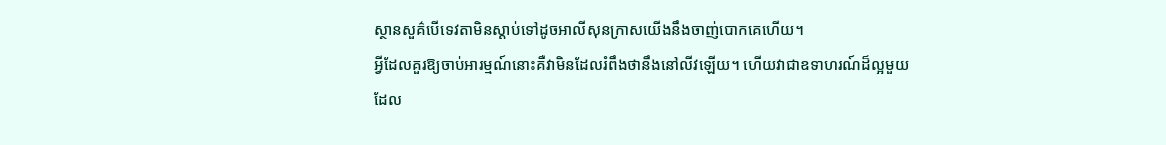ស្ថានសួគ៌បើទេវតាមិនស្តាប់ទៅដូចអាលីសុនក្រាសយើងនឹងចាញ់បោកគេហើយ។
អ្វីដែលគួរឱ្យចាប់អារម្មណ៍នោះគឺវាមិនដែលរំពឹងថានឹងនៅលីវឡើយ។ ហើយវាជាឧទាហរណ៍ដ៏ល្អមួយដែល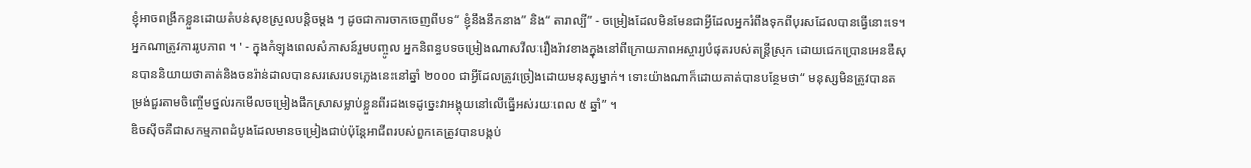ខ្ញុំអាចពង្រីកខ្លួនដោយតំបន់សុខស្រួលបន្តិចម្តង ៗ ដូចជាការចាកចេញពីបទ“ ខ្ញុំនឹងនឹកនាង” និង“ តារាល្បី” - ចម្រៀងដែលមិនមែនជាអ្វីដែលអ្នករំពឹងទុកពីបុរសដែលបានធ្វើនោះទេ។ អ្នកណាត្រូវការរូបភាព ។ ' - ក្នុងកំឡុងពេលសំភាសន៍រួមបញ្ចូល អ្នកនិពន្ធបទចម្រៀងណាសវីលៈរឿងរ៉ាវខាងក្នុងនៅពីក្រោយភាពអស្ចារ្យបំផុតរបស់តន្ត្រីស្រុក ដោយជេកប្រោនអេនឌឺសុនបាននិយាយថាគាត់និងចនរ៉ាន់ដាលបានសរសេរបទភ្លេងនេះនៅឆ្នាំ ២០០០ ជាអ្វីដែលត្រូវច្រៀងដោយមនុស្សម្នាក់។ ទោះយ៉ាងណាក៏ដោយគាត់បានបន្ថែមថា“ មនុស្សមិនត្រូវបានតម្រង់ជួរតាមចិញ្ចើមថ្នល់រកមើលចម្រៀងផឹកស្រាសម្លាប់ខ្លួនពីរដងទេដូច្នេះវាអង្គុយនៅលើធ្នើអស់រយៈពេល ៥ ឆ្នាំ” ។
ឌិចស៊ីចគឺជាសកម្មភាពដំបូងដែលមានចម្រៀងជាប់ប៉ុន្តែអាជីពរបស់ពួកគេត្រូវបានបង្កប់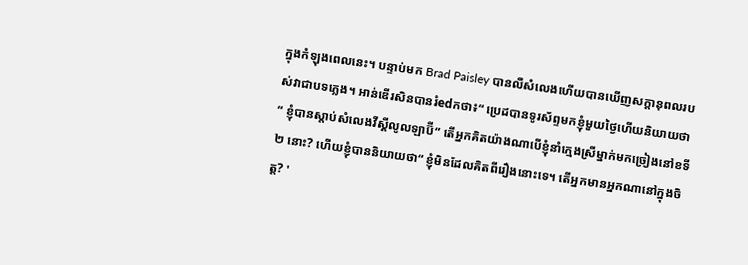ក្នុងកំឡុងពេលនេះ។ បន្ទាប់មក Brad Paisley បានលឺសំលេងហើយបានឃើញសក្តានុពលរបស់វាជាបទភ្លេង។ អាន់ឌើរសិនបានរំedកថា៖“ ប្រេដបានទូរស័ព្ទមកខ្ញុំមួយថ្ងៃហើយនិយាយថា“ ខ្ញុំបានស្តាប់សំលេងវីស្គីលូលឡាប៊ី” តើអ្នកគិតយ៉ាងណាបើខ្ញុំនាំក្មេងស្រីម្នាក់មកច្រៀងនៅខទី ២ នោះ? ហើយខ្ញុំបាននិយាយថា“ ខ្ញុំមិនដែលគិតពីរឿងនោះទេ។ តើអ្នកមានអ្នកណានៅក្នុងចិត្ត? '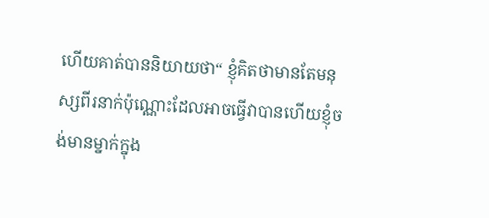ហើយគាត់បាននិយាយថា“ ខ្ញុំគិតថាមានតែមនុស្សពីរនាក់ប៉ុណ្ណោះដែលអាចធ្វើវាបានហើយខ្ញុំចង់មានម្នាក់ក្នុង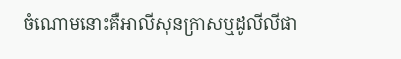ចំណោមនោះគឺអាលីសុនក្រាសឬដូលីលីផា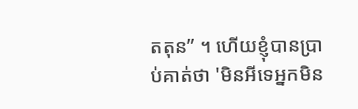តតុន” ។ ហើយខ្ញុំបានប្រាប់គាត់ថា 'មិនអីទេអ្នកមិន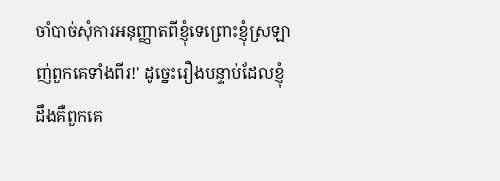ចាំបាច់សុំការអនុញ្ញាតពីខ្ញុំទេព្រោះខ្ញុំស្រឡាញ់ពួកគេទាំងពីរ!' ដូច្នេះរឿងបន្ទាប់ដែលខ្ញុំដឹងគឺពួកគេ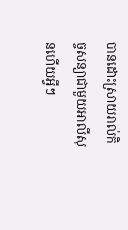បានដោះស្រាយរាល់កិច្ចសន្យាជាមួយអាលីសុនហើយអ្វីៗ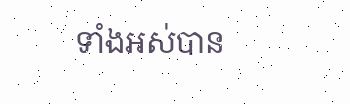ទាំងអស់បាន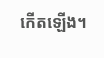កើតឡើង។